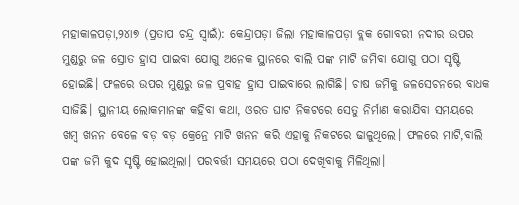ମହାକାଳପଡ଼ା,୨୪ା୭ (ପ୍ରତାପ ଚନ୍ଦ୍ର ସ୍ବାଇଁ): କେନ୍ଦ୍ରାପଡ଼ା ଜିଲା ମହାକାଳପଡ଼ା ବ୍ଲକ ଗୋବରୀ ନଦୀର ଉପର ମୁଣ୍ଡରୁ ଜଳ ସ୍ରୋତ ହ୍ରାସ ପାଇବା ଯୋଗୁ ଅନେକ ସ୍ଥାନରେ ବାଲି ପଙ୍କ ମାଟି ଜମିବା ଯୋଗୁ ପଠା ସୃଷ୍ଟି ହୋଇଛି। ଫଳରେ ଉପର ମୁଣ୍ଡରୁ ଜଳ ପ୍ରବାହ ହ୍ରାସ ପାଇବାରେ ଲାଗିଛି। ଚାଷ ଜମିକୁ ଜଳସେଚନରେ ବାଧକ ସାଜିଛି। ସ୍ଥାନୀୟ ଲୋକମାନଙ୍କ କହିବା କଥା, ଓରତ ଘାଟ ନିକଟରେ ସେତୁ ନିର୍ମାଣ କରାଯିବା ସମୟରେ ଖମ୍ବ ଖନନ ବେଳେ ବଡ଼ ବଡ଼ କ୍ରେନ୍ରେ ମାଟି ଖନନ କରି ଏହାକୁ ନିକଟରେ ଢାଳୁଥିଲେ। ଫଳରେ ମାଟି,ବାଲି ପଙ୍କ ଜମି କୁଦ ସୃଷ୍ଟି ହୋଇଥିଲା। ପରବର୍ତ୍ତୀ ସମୟରେ ପଠା ଦେଖିବାକୁ ମିଳିଥିଲା।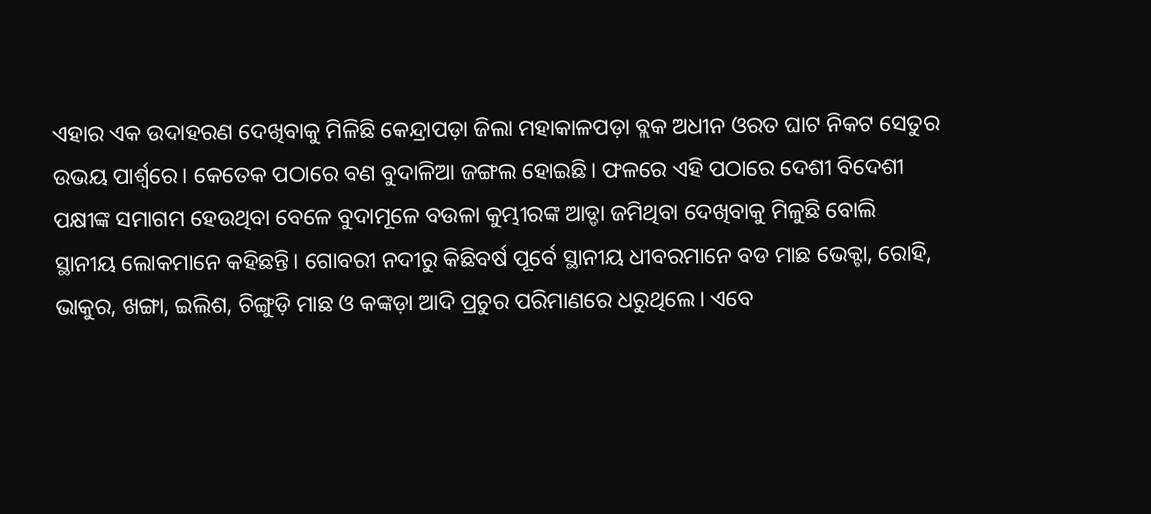ଏହାର ଏକ ଉଦାହରଣ ଦେଖିବାକୁ ମିଳିଛି କେନ୍ଦ୍ରାପଡ଼ା ଜିଲା ମହାକାଳପଡ଼ା ବ୍ଲକ ଅଧୀନ ଓରତ ଘାଟ ନିକଟ ସେତୁର ଉଭୟ ପାର୍ଶ୍ୱରେ। କେତେକ ପଠାରେ ବଣ ବୁଦାଳିଆ ଜଙ୍ଗଲ ହୋଇଛି। ଫଳରେ ଏହି ପଠାରେ ଦେଶୀ ବିଦେଶୀ ପକ୍ଷୀଙ୍କ ସମାଗମ ହେଉଥିବା ବେଳେ ବୁଦାମୂଳେ ବଉଳା କୁମ୍ଭୀରଙ୍କ ଆଡ୍ଡା ଜମିଥିବା ଦେଖିବାକୁ ମିଳୁଛି ବୋଲି ସ୍ଥାନୀୟ ଲୋକମାନେ କହିଛନ୍ତି। ଗୋବରୀ ନଦୀରୁ କିଛିବର୍ଷ ପୂର୍ବେ ସ୍ଥାନୀୟ ଧୀବରମାନେ ବଡ ମାଛ ଭେକ୍ଟା, ରୋହି, ଭାକୁର, ଖଙ୍ଗା, ଇଲିଶ, ଚିଙ୍ଗୁଡ଼ି ମାଛ ଓ କଙ୍କଡ଼ା ଆଦି ପ୍ରଚୁର ପରିମାଣରେ ଧରୁଥିଲେ। ଏବେ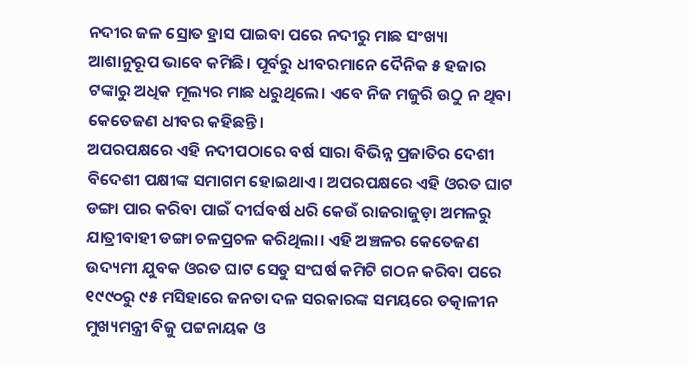ନଦୀର ଜଳ ସ୍ରୋତ ହ୍ରାସ ପାଇବା ପରେ ନଦୀରୁ ମାଛ ସଂଖ୍ୟା ଆଶାନୁରୂପ ଭାବେ କମିଛି। ପୂର୍ବରୁ ଧୀବରମାନେ ଦୈନିକ ୫ ହଜାର ଟଙ୍କାରୁ ଅଧିକ ମୂଲ୍ୟର ମାଛ ଧରୁଥିଲେ। ଏବେ ନିଜ ମଜୁରି ଉଠୁ ନ ଥିବା କେତେଜଣ ଧୀବର କହିଛନ୍ତି।
ଅପରପକ୍ଷରେ ଏହି ନଦୀପଠାରେ ବର୍ଷ ସାରା ବିଭିନ୍ନ ପ୍ରଜାତିର ଦେଶୀ ବିଦେଶୀ ପକ୍ଷୀଙ୍କ ସମାଗମ ହୋଇଥାଏ। ଅପରପକ୍ଷରେ ଏହି ଓରତ ଘାଟ ଡଙ୍ଗା ପାର କରିବା ପାଇଁ ଦୀର୍ଘବର୍ଷ ଧରି କେଉଁ ରାଜରାଜୁଡ଼ା ଅମଳରୁ ଯାତ୍ରୀବାହୀ ଡଙ୍ଗା ଚଳପ୍ରଚଳ କରିଥିଲା। ଏହି ଅଞ୍ଚଳର କେତେଜଣ ଉଦ୍ୟମୀ ଯୁବକ ଓରତ ଘାଟ ସେତୁ ସଂଘର୍ଷ କମିଟି ଗଠନ କରିବା ପରେ ୧୯୯୦ରୁ ୯୫ ମସିହାରେ ଜନତା ଦଳ ସରକାରଙ୍କ ସମୟରେ ତତ୍କାଳୀନ ମୁଖ୍ୟମନ୍ତ୍ରୀ ବିଜୁ ପଟ୍ଟନାୟକ ଓ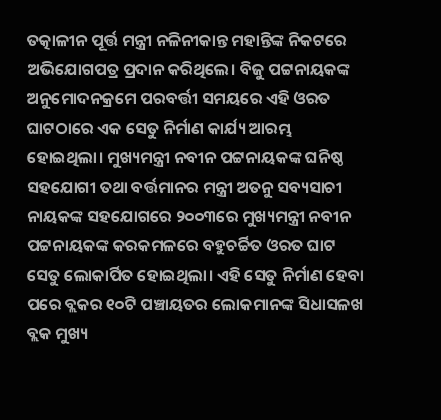ତତ୍କାଳୀନ ପୂର୍ତ୍ତ ମନ୍ତ୍ରୀ ନଳିନୀକାନ୍ତ ମହାନ୍ତିଙ୍କ ନିକଟରେ ଅଭିଯୋଗପତ୍ର ପ୍ରଦାନ କରିଥିଲେ। ବିଜୁ ପଟ୍ଟନାୟକଙ୍କ ଅନୁମୋଦନକ୍ରମେ ପରବର୍ତ୍ତୀ ସମୟରେ ଏହି ଓରତ ଘାଟଠାରେ ଏକ ସେତୁ ନିର୍ମାଣ କାର୍ଯ୍ୟ ଆରମ୍ଭ ହୋଇଥିଲା। ମୁଖ୍ୟମନ୍ତ୍ରୀ ନବୀନ ପଟ୍ଟନାୟକଙ୍କ ଘନିଷ୍ଠ ସହଯୋଗୀ ତଥା ବର୍ତ୍ତମାନର ମନ୍ତ୍ରୀ ଅତନୁ ସବ୍ୟସାଚୀ ନାୟକଙ୍କ ସହଯୋଗରେ ୨୦୦୩ରେ ମୁଖ୍ୟମନ୍ତ୍ରୀ ନବୀନ ପଟ୍ଟନାୟକଙ୍କ କରକମଳରେ ବହୁଚର୍ଚ୍ଚିତ ଓରତ ଘାଟ ସେତୁ ଲୋକାର୍ପିତ ହୋଇଥିଲା। ଏହି ସେତୁ ନିର୍ମାଣ ହେବା ପରେ ବ୍ଲକର ୧୦ଟି ପଞ୍ଚାୟତର ଲୋକମାନଙ୍କ ସିଧାସଳଖ ବ୍ଲକ ମୁଖ୍ୟ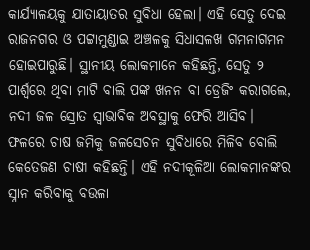କାର୍ଯ୍ୟାଳୟକୁ ଯାତାୟାତର ସୁବିଧା ହେଲା। ଏହି ସେତୁ ଦେଇ ରାଜନଗର ଓ ପଟ୍ଟାମୁଣ୍ଡାଇ ଅଞ୍ଚଳକୁ ସିଧାସଳଖ ଗମନାଗମନ ହୋଇପାରୁଛି। ସ୍ଥାନୀୟ ଲୋକମାନେ କହିଛନ୍ତି, ସେତୁ ୨ ପାର୍ଶ୍ୱରେ ଥିବା ମାଟି ବାଲି ପଙ୍କ ଖନନ ବା ଡ୍ରେଜିଂ କରାଗଲେ, ନଦୀ ଜଳ ସ୍ରୋତ ସ୍ବାଭାବିକ ଅବସ୍ଥାକୁ ଫେରି ଆସିବ। ଫଳରେ ଚାଷ ଜମିକୁ ଜଳସେଚନ ସୁବିଧାରେ ମିଳିବ ବୋଲି କେତେଜଣ ଚାଷୀ କହିଛନ୍ତି। ଏହି ନଦୀକୂଳିଆ ଲୋକମାନଙ୍କର ସ୍ନାନ କରିବାକୁ ବଉଳା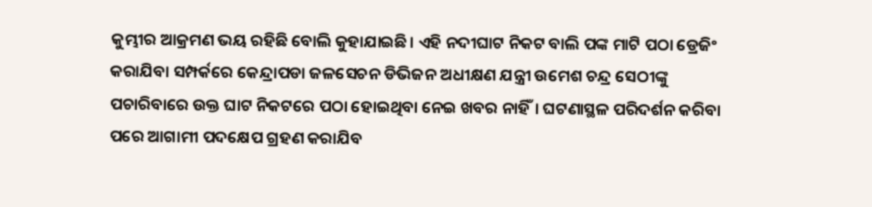କୁମ୍ଭୀର ଆକ୍ରମଣ ଭୟ ରହିଛି ବୋଲି କୁହାଯାଇଛି। ଏହି ନଦୀଘାଟ ନିକଟ ବାଲି ପଙ୍କ ମାଟି ପଠା ଡ୍ରେଜିଂ କରାଯିବା ସମ୍ପର୍କରେ କେନ୍ଦ୍ରାପଡା ଜଳସେଚନ ଡିଭିଜନ ଅଧୀକ୍ଷଣ ଯନ୍ତ୍ରୀ ଉମେଶ ଚନ୍ଦ୍ର ସେଠୀଙ୍କୁ ପଚାରିବାରେ ଉକ୍ତ ଘାଟ ନିକଟରେ ପଠା ହୋଇଥିବା ନେଇ ଖବର ନାହିଁ। ଘଟଣାସ୍ଥଳ ପରିଦର୍ଶନ କରିବା ପରେ ଆଗାମୀ ପଦକ୍ଷେପ ଗ୍ରହଣ କରାଯିବ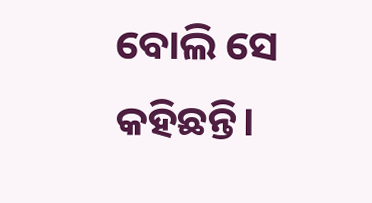ବୋଲି ସେ କହିଛନ୍ତି।